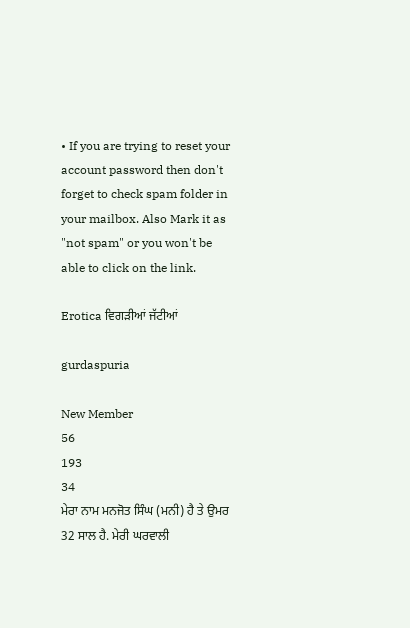• If you are trying to reset your account password then don't forget to check spam folder in your mailbox. Also Mark it as "not spam" or you won't be able to click on the link.

Erotica ਵਿਗੜੀਆਂ ਜੱਟੀਆਂ

gurdaspuria

New Member
56
193
34
ਮੇਰਾ ਨਾਮ ਮਨਜੋਤ ਸਿੰਘ (ਮਨੀ) ਹੈ ਤੇ ਉਮਰ 32 ਸਾਲ ਹੈ. ਮੇਰੀ ਘਰਵਾਲੀ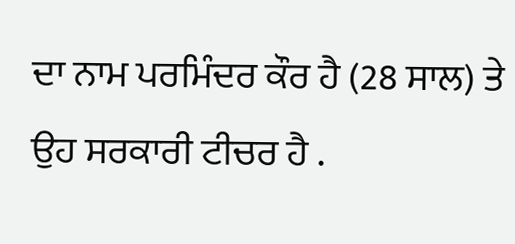ਦਾ ਨਾਮ ਪਰਮਿੰਦਰ ਕੌਰ ਹੈ (28 ਸਾਲ) ਤੇ ਉਹ ਸਰਕਾਰੀ ਟੀਚਰ ਹੈ .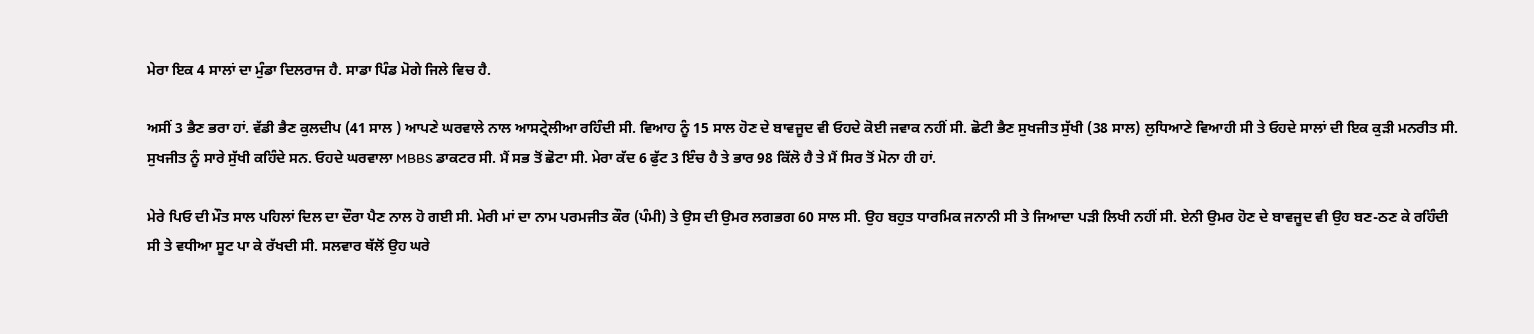ਮੇਰਾ ਇਕ 4 ਸਾਲਾਂ ਦਾ ਮੁੰਡਾ ਦਿਲਰਾਜ ਹੈ. ਸਾਡਾ ਪਿੰਡ ਮੋਗੇ ਜਿਲੇ ਵਿਚ ਹੈ.

ਅਸੀਂ 3 ਭੈਣ ਭਰਾ ਹਾਂ. ਵੱਡੀ ਭੈਣ ਕੁਲਦੀਪ (41 ਸਾਲ ) ਆਪਣੇ ਘਰਵਾਲੇ ਨਾਲ ਆਸਟ੍ਰੇਲੀਆ ਰਹਿੰਦੀ ਸੀ. ਵਿਆਹ ਨੂੰ 15 ਸਾਲ ਹੋਣ ਦੇ ਬਾਵਜੂਦ ਵੀ ਓਹਦੇ ਕੋਈ ਜਵਾਕ ਨਹੀਂ ਸੀ. ਛੋਟੀ ਭੈਣ ਸੁਖਜੀਤ ਸੁੱਖੀ (38 ਸਾਲ) ਲੁਧਿਆਣੇ ਵਿਆਹੀ ਸੀ ਤੇ ਓਹਦੇ ਸਾਲਾਂ ਦੀ ਇਕ ਕੁੜੀ ਮਨਰੀਤ ਸੀ. ਸੁਖਜੀਤ ਨੂੰ ਸਾਰੇ ਸੁੱਖੀ ਕਹਿੰਦੇ ਸਨ. ਓਹਦੇ ਘਰਵਾਲਾ MBBS ਡਾਕਟਰ ਸੀ. ਮੈਂ ਸਭ ਤੋਂ ਛੋਟਾ ਸੀ. ਮੇਰਾ ਕੱਦ 6 ਫੁੱਟ 3 ਇੰਚ ਹੈ ਤੇ ਭਾਰ 98 ਕਿੱਲੋ ਹੈ ਤੇ ਮੈਂ ਸਿਰ ਤੋਂ ਮੋਨਾ ਹੀ ਹਾਂ.

ਮੇਰੇ ਪਿਓ ਦੀ ਮੌਤ ਸਾਲ ਪਹਿਲਾਂ ਦਿਲ ਦਾ ਦੌਰਾ ਪੈਣ ਨਾਲ ਹੋ ਗਈ ਸੀ. ਮੇਰੀ ਮਾਂ ਦਾ ਨਾਮ ਪਰਮਜੀਤ ਕੌਰ (ਪੰਮੀ) ਤੇ ਉਸ ਦੀ ਉਮਰ ਲਗਭਗ 60 ਸਾਲ ਸੀ. ਉਹ ਬਹੁਤ ਧਾਰਮਿਕ ਜਨਾਨੀ ਸੀ ਤੇ ਜਿਆਦਾ ਪੜੀ ਲਿਖੀ ਨਹੀਂ ਸੀ. ਏਨੀ ਉਮਰ ਹੋਣ ਦੇ ਬਾਵਜੂਦ ਵੀ ਉਹ ਬਣ-ਠਣ ਕੇ ਰਹਿੰਦੀ ਸੀ ਤੇ ਵਧੀਆ ਸੂਟ ਪਾ ਕੇ ਰੱਖਦੀ ਸੀ. ਸਲਵਾਰ ਥੱਲੋਂ ਉਹ ਘਰੇ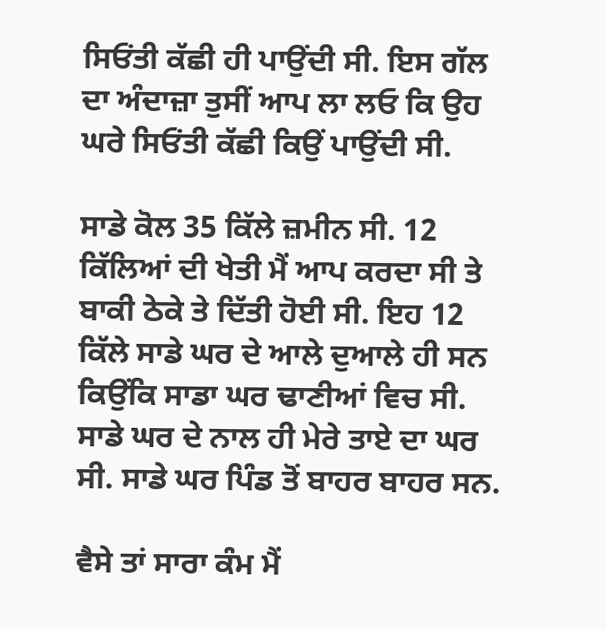ਸਿਓਂਤੀ ਕੱਛੀ ਹੀ ਪਾਉਂਦੀ ਸੀ. ਇਸ ਗੱਲ ਦਾ ਅੰਦਾਜ਼ਾ ਤੁਸੀਂ ਆਪ ਲਾ ਲਓ ਕਿ ਉਹ ਘਰੇ ਸਿਓਂਤੀ ਕੱਛੀ ਕਿਉਂ ਪਾਉਂਦੀ ਸੀ.

ਸਾਡੇ ਕੋਲ 35 ਕਿੱਲੇ ਜ਼ਮੀਨ ਸੀ. 12 ਕਿੱਲਿਆਂ ਦੀ ਖੇਤੀ ਮੈਂ ਆਪ ਕਰਦਾ ਸੀ ਤੇ ਬਾਕੀ ਠੇਕੇ ਤੇ ਦਿੱਤੀ ਹੋਈ ਸੀ. ਇਹ 12 ਕਿੱਲੇ ਸਾਡੇ ਘਰ ਦੇ ਆਲੇ ਦੁਆਲੇ ਹੀ ਸਨ ਕਿਉਂਕਿ ਸਾਡਾ ਘਰ ਢਾਣੀਆਂ ਵਿਚ ਸੀ. ਸਾਡੇ ਘਰ ਦੇ ਨਾਲ ਹੀ ਮੇਰੇ ਤਾਏ ਦਾ ਘਰ ਸੀ. ਸਾਡੇ ਘਰ ਪਿੰਡ ਤੋਂ ਬਾਹਰ ਬਾਹਰ ਸਨ.

ਵੈਸੇ ਤਾਂ ਸਾਰਾ ਕੰਮ ਮੈਂ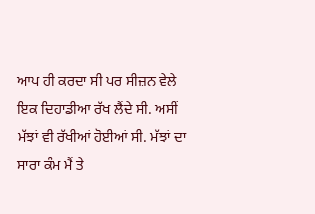ਆਪ ਹੀ ਕਰਦਾ ਸੀ ਪਰ ਸੀਜ਼ਨ ਵੇਲੇ ਇਕ ਦਿਹਾਡੀਆ ਰੱਖ ਲੈਂਦੇ ਸੀ. ਅਸੀਂ ਮੱਝਾਂ ਵੀ ਰੱਖੀਆਂ ਹੋਈਆਂ ਸੀ. ਮੱਝਾਂ ਦਾ ਸਾਰਾ ਕੰਮ ਮੈਂ ਤੇ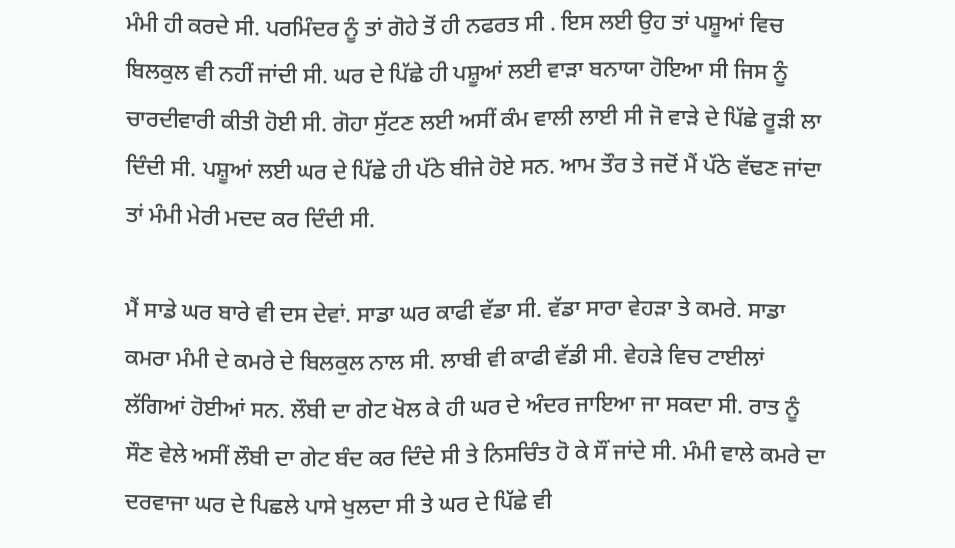ਮੰਮੀ ਹੀ ਕਰਦੇ ਸੀ. ਪਰਮਿੰਦਰ ਨੂੰ ਤਾਂ ਗੋਹੇ ਤੋਂ ਹੀ ਨਫਰਤ ਸੀ . ਇਸ ਲਈ ਉਹ ਤਾਂ ਪਸ਼ੂਆਂ ਵਿਚ ਬਿਲਕੁਲ ਵੀ ਨਹੀਂ ਜਾਂਦੀ ਸੀ. ਘਰ ਦੇ ਪਿੱਛੇ ਹੀ ਪਸ਼ੂਆਂ ਲਈ ਵਾੜਾ ਬਨਾਯਾ ਹੋਇਆ ਸੀ ਜਿਸ ਨੂੰ ਚਾਰਦੀਵਾਰੀ ਕੀਤੀ ਹੋਈ ਸੀ. ਗੋਹਾ ਸੁੱਟਣ ਲਈ ਅਸੀਂ ਕੰਮ ਵਾਲੀ ਲਾਈ ਸੀ ਜੋ ਵਾੜੇ ਦੇ ਪਿੱਛੇ ਰੂੜੀ ਲਾ ਦਿੰਦੀ ਸੀ. ਪਸ਼ੂਆਂ ਲਈ ਘਰ ਦੇ ਪਿੱਛੇ ਹੀ ਪੱਠੇ ਬੀਜੇ ਹੋਏ ਸਨ. ਆਮ ਤੌਰ ਤੇ ਜਦੋਂ ਮੈਂ ਪੱਠੇ ਵੱਢਣ ਜਾਂਦਾ ਤਾਂ ਮੰਮੀ ਮੇਰੀ ਮਦਦ ਕਰ ਦਿੰਦੀ ਸੀ.

ਮੈਂ ਸਾਡੇ ਘਰ ਬਾਰੇ ਵੀ ਦਸ ਦੇਵਾਂ. ਸਾਡਾ ਘਰ ਕਾਫੀ ਵੱਡਾ ਸੀ. ਵੱਡਾ ਸਾਰਾ ਵੇਹੜਾ ਤੇ ਕਮਰੇ. ਸਾਡਾ ਕਮਰਾ ਮੰਮੀ ਦੇ ਕਮਰੇ ਦੇ ਬਿਲਕੁਲ ਨਾਲ ਸੀ. ਲਾਬੀ ਵੀ ਕਾਫੀ ਵੱਡੀ ਸੀ. ਵੇਹੜੇ ਵਿਚ ਟਾਈਲਾਂ ਲੱਗਿਆਂ ਹੋਈਆਂ ਸਨ. ਲੌਬੀ ਦਾ ਗੇਟ ਖੋਲ ਕੇ ਹੀ ਘਰ ਦੇ ਅੰਦਰ ਜਾਇਆ ਜਾ ਸਕਦਾ ਸੀ. ਰਾਤ ਨੂੰ ਸੌਣ ਵੇਲੇ ਅਸੀਂ ਲੌਬੀ ਦਾ ਗੇਟ ਬੰਦ ਕਰ ਦਿੰਦੇ ਸੀ ਤੇ ਨਿਸਚਿੰਤ ਹੋ ਕੇ ਸੌਂ ਜਾਂਦੇ ਸੀ. ਮੰਮੀ ਵਾਲੇ ਕਮਰੇ ਦਾ ਦਰਵਾਜਾ ਘਰ ਦੇ ਪਿਛਲੇ ਪਾਸੇ ਖੁਲਦਾ ਸੀ ਤੇ ਘਰ ਦੇ ਪਿੱਛੇ ਵੀ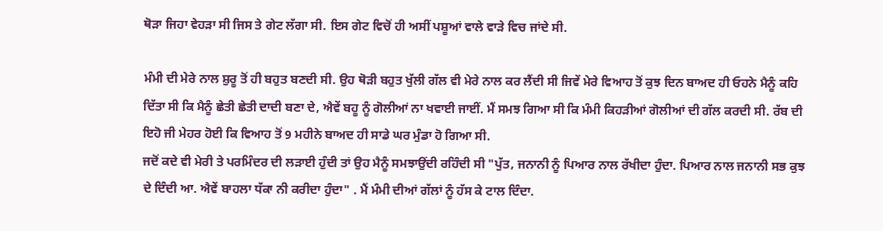ਥੋੜਾ ਜਿਹਾ ਵੇਹੜਾ ਸੀ ਜਿਸ ਤੇ ਗੇਟ ਲੱਗਾ ਸੀ. ਇਸ ਗੇਟ ਵਿਚੋਂ ਹੀ ਅਸੀਂ ਪਸ਼ੂਆਂ ਵਾਲੇ ਵਾੜੇ ਵਿਚ ਜਾਂਦੇ ਸੀ.

ਮੰਮੀ ਦੀ ਮੇਰੇ ਨਾਲ ਸ਼ੁਰੂ ਤੋਂ ਹੀ ਬਹੁਤ ਬਣਦੀ ਸੀ. ਉਹ ਥੋੜੀ ਬਹੁਤ ਖੁੱਲੀ ਗੱਲ ਵੀ ਮੇਰੇ ਨਾਲ ਕਰ ਲੈਂਦੀ ਸੀ ਜਿਵੇਂ ਮੇਰੇ ਵਿਆਹ ਤੋਂ ਕੁਝ ਦਿਨ ਬਾਅਦ ਹੀ ਓਹਨੇ ਮੈਨੂੰ ਕਹਿ ਦਿੱਤਾ ਸੀ ਕਿ ਮੈਨੂੰ ਛੇਤੀ ਛੇਤੀ ਦਾਦੀ ਬਣਾ ਦੇ, ਐਵੇਂ ਬਹੂ ਨੂੰ ਗੋਲੀਆਂ ਨਾ ਖਵਾਈ ਜਾਈਂ. ਮੈਂ ਸਮਝ ਗਿਆ ਸੀ ਕਿ ਮੰਮੀ ਕਿਹੜੀਆਂ ਗੋਲੀਆਂ ਦੀ ਗੱਲ ਕਰਦੀ ਸੀ. ਰੱਬ ਦੀ ਇਹੋ ਜੀ ਮੇਹਰ ਹੋਈ ਕਿ ਵਿਆਹ ਤੋਂ 9 ਮਹੀਨੇ ਬਾਅਦ ਹੀ ਸਾਡੇ ਘਰ ਮੁੰਡਾ ਹੋ ਗਿਆ ਸੀ.
ਜਦੋਂ ਕਦੇ ਵੀ ਮੇਰੀ ਤੇ ਪਰਮਿੰਦਰ ਦੀ ਲੜਾਈ ਹੁੰਦੀ ਤਾਂ ਉਹ ਮੈਨੂੰ ਸਮਝਾਉਂਦੀ ਰਹਿੰਦੀ ਸੀ "ਪੁੱਤ, ਜਨਾਨੀ ਨੂੰ ਪਿਆਰ ਨਾਲ ਰੱਖੀਦਾ ਹੁੰਦਾ. ਪਿਆਰ ਨਾਲ ਜਨਾਨੀ ਸਭ ਕੁਝ ਦੇ ਦਿੰਦੀ ਆ. ਐਵੇਂ ਬਾਹਲਾ ਧੱਕਾ ਨੀ ਕਰੀਦਾ ਹੁੰਦਾ" . ਮੈਂ ਮੰਮੀ ਦੀਆਂ ਗੱਲਾਂ ਨੂੰ ਹੱਸ ਕੇ ਟਾਲ ਦਿੰਦਾ.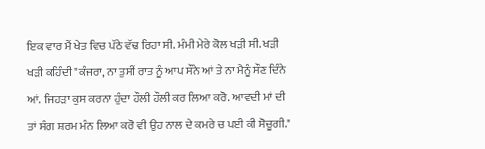ਇਕ ਵਾਰ ਮੈਂ ਖੇਤ ਵਿਚ ਪੱਠੇ ਵੱਢ ਰਿਹਾ ਸੀ. ਮੰਮੀ ਮੇਰੇ ਕੋਲ ਖੜੀ ਸੀ. ਖੜੀ ਖੜੀ ਕਹਿੰਦੀ "ਕੰਜਰਾ, ਨਾ ਤੁਸੀਂ ਰਾਤ ਨੂੰ ਆਪ ਸੌਨੇ ਆਂ ਤੇ ਨਾ ਮੈਨੂੰ ਸੌਣ ਦਿੰਨੇ ਆਂ. ਜਿਹੜਾ ਕੁਸ ਕਰਨਾ ਹੁੰਦਾ ਹੌਲੀ ਹੌਲੀ ਕਰ ਲਿਆ ਕਰੋ. ਆਵਦੀ ਮਾਂ ਦੀ ਤਾਂ ਸੰਗ ਸ਼ਰਮ ਮੰਨ ਲਿਆ ਕਰੋ ਵੀ ਉਹ ਨਾਲ ਦੇ ਕਮਰੇ ਚ ਪਈ ਕੀ ਸੋਚੂਗੀ."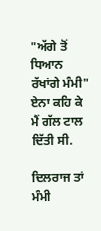"ਅੱਗੇ ਤੋਂ ਧਿਆਨ ਰੱਖਾਂਗੇ ਮੰਮੀ" ਏਨਾ ਕਹਿ ਕੇ ਮੈਂ ਗੱਲ ਟਾਲ ਦਿੱਤੀ ਸੀ.

ਦਿਲਰਾਜ ਤਾਂ ਮੰਮੀ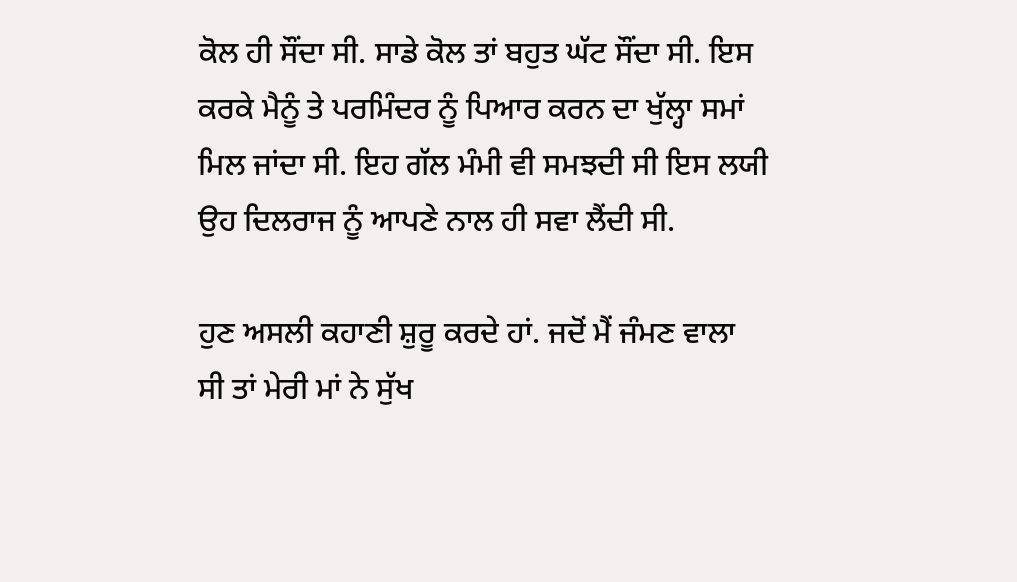ਕੋਲ ਹੀ ਸੌਂਦਾ ਸੀ. ਸਾਡੇ ਕੋਲ ਤਾਂ ਬਹੁਤ ਘੱਟ ਸੌਂਦਾ ਸੀ. ਇਸ ਕਰਕੇ ਮੈਨੂੰ ਤੇ ਪਰਮਿੰਦਰ ਨੂੰ ਪਿਆਰ ਕਰਨ ਦਾ ਖੁੱਲ੍ਹਾ ਸਮਾਂ ਮਿਲ ਜਾਂਦਾ ਸੀ. ਇਹ ਗੱਲ ਮੰਮੀ ਵੀ ਸਮਝਦੀ ਸੀ ਇਸ ਲਯੀ ਉਹ ਦਿਲਰਾਜ ਨੂੰ ਆਪਣੇ ਨਾਲ ਹੀ ਸਵਾ ਲੈਂਦੀ ਸੀ.

ਹੁਣ ਅਸਲੀ ਕਹਾਣੀ ਸ਼ੁਰੂ ਕਰਦੇ ਹਾਂ. ਜਦੋਂ ਮੈਂ ਜੰਮਣ ਵਾਲਾ ਸੀ ਤਾਂ ਮੇਰੀ ਮਾਂ ਨੇ ਸੁੱਖ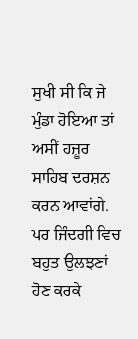ਸੁਖੀ ਸੀ ਕਿ ਜੇ ਮੁੰਡਾ ਹੋਇਆ ਤਾਂ ਅਸੀਂ ਹਜ਼ੂਰ ਸਾਹਿਬ ਦਰਸ਼ਨ ਕਰਨ ਆਵਾਂਗੇ. ਪਰ ਜਿੰਦਗੀ ਵਿਚ ਬਹੁਤ ਉਲਝਣਾਂ ਹੋਣ ਕਰਕੇ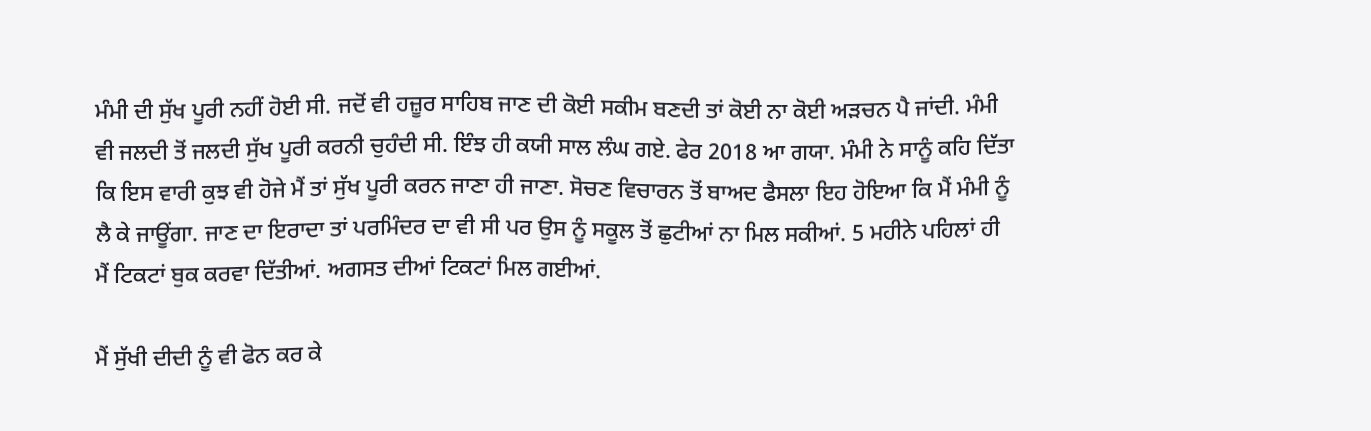ਮੰਮੀ ਦੀ ਸੁੱਖ ਪੂਰੀ ਨਹੀਂ ਹੋਈ ਸੀ. ਜਦੋਂ ਵੀ ਹਜ਼ੂਰ ਸਾਹਿਬ ਜਾਣ ਦੀ ਕੋਈ ਸਕੀਮ ਬਣਦੀ ਤਾਂ ਕੋਈ ਨਾ ਕੋਈ ਅੜਚਨ ਪੈ ਜਾਂਦੀ. ਮੰਮੀ ਵੀ ਜਲਦੀ ਤੋਂ ਜਲਦੀ ਸੁੱਖ ਪੂਰੀ ਕਰਨੀ ਚੁਹੰਦੀ ਸੀ. ਇੰਝ ਹੀ ਕਯੀ ਸਾਲ ਲੰਘ ਗਏ. ਫੇਰ 2018 ਆ ਗਯਾ. ਮੰਮੀ ਨੇ ਸਾਨੂੰ ਕਹਿ ਦਿੱਤਾ ਕਿ ਇਸ ਵਾਰੀ ਕੁਝ ਵੀ ਹੋਜੇ ਮੈਂ ਤਾਂ ਸੁੱਖ ਪੂਰੀ ਕਰਨ ਜਾਣਾ ਹੀ ਜਾਣਾ. ਸੋਚਣ ਵਿਚਾਰਨ ਤੋਂ ਬਾਅਦ ਫੈਸਲਾ ਇਹ ਹੋਇਆ ਕਿ ਮੈਂ ਮੰਮੀ ਨੂੰ ਲੈ ਕੇ ਜਾਊਂਗਾ. ਜਾਣ ਦਾ ਇਰਾਦਾ ਤਾਂ ਪਰਮਿੰਦਰ ਦਾ ਵੀ ਸੀ ਪਰ ਉਸ ਨੂੰ ਸਕੂਲ ਤੋਂ ਛੁਟੀਆਂ ਨਾ ਮਿਲ ਸਕੀਆਂ. 5 ਮਹੀਨੇ ਪਹਿਲਾਂ ਹੀ ਮੈਂ ਟਿਕਟਾਂ ਬੁਕ ਕਰਵਾ ਦਿੱਤੀਆਂ. ਅਗਸਤ ਦੀਆਂ ਟਿਕਟਾਂ ਮਿਲ ਗਈਆਂ.

ਮੈਂ ਸੁੱਖੀ ਦੀਦੀ ਨੂੰ ਵੀ ਫੋਨ ਕਰ ਕੇ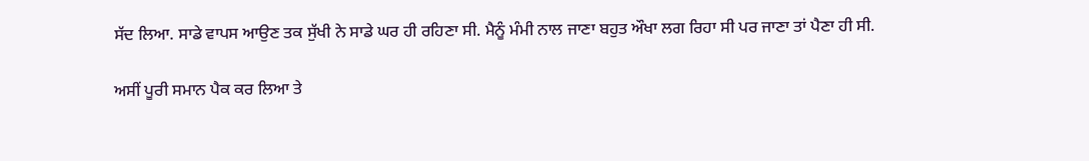ਸੱਦ ਲਿਆ. ਸਾਡੇ ਵਾਪਸ ਆਉਣ ਤਕ ਸੁੱਖੀ ਨੇ ਸਾਡੇ ਘਰ ਹੀ ਰਹਿਣਾ ਸੀ. ਮੈਨੂੰ ਮੰਮੀ ਨਾਲ ਜਾਣਾ ਬਹੁਤ ਔਖਾ ਲਗ ਰਿਹਾ ਸੀ ਪਰ ਜਾਣਾ ਤਾਂ ਪੈਣਾ ਹੀ ਸੀ.

ਅਸੀਂ ਪੂਰੀ ਸਮਾਨ ਪੈਕ ਕਰ ਲਿਆ ਤੇ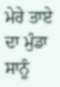ਮੇਰੇ ਤਾਏ ਦਾ ਮੁੰਡਾ ਸਾਨੂੰ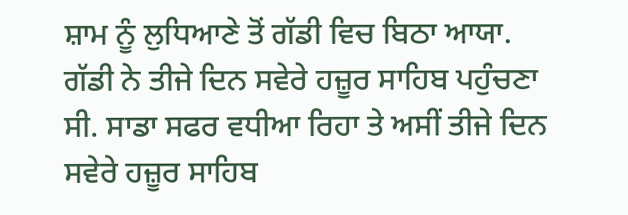ਸ਼ਾਮ ਨੂੰ ਲੁਧਿਆਣੇ ਤੋਂ ਗੱਡੀ ਵਿਚ ਬਿਠਾ ਆਯਾ. ਗੱਡੀ ਨੇ ਤੀਜੇ ਦਿਨ ਸਵੇਰੇ ਹਜ਼ੂਰ ਸਾਹਿਬ ਪਹੁੰਚਣਾ ਸੀ. ਸਾਡਾ ਸਫਰ ਵਧੀਆ ਰਿਹਾ ਤੇ ਅਸੀਂ ਤੀਜੇ ਦਿਨ ਸਵੇਰੇ ਹਜ਼ੂਰ ਸਾਹਿਬ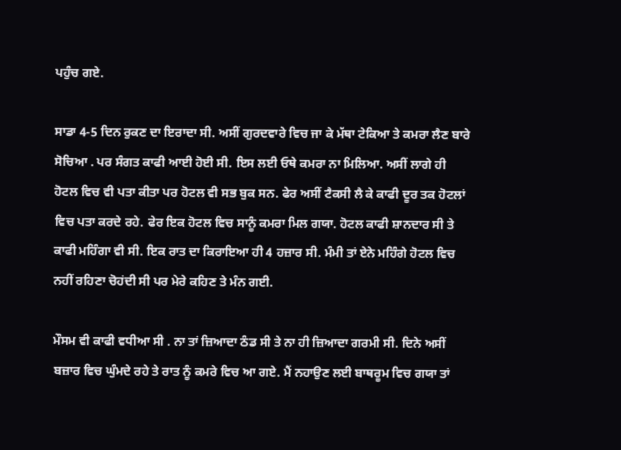ਪਹੁੰਚ ਗਏ.

ਸਾਡਾ 4-5 ਦਿਨ ਰੁਕਣ ਦਾ ਇਰਾਦਾ ਸੀ. ਅਸੀਂ ਗੁਰਦਵਾਰੇ ਵਿਚ ਜਾ ਕੇ ਮੱਥਾ ਟੇਕਿਆ ਤੇ ਕਮਰਾ ਲੈਣ ਬਾਰੇ ਸੋਚਿਆ . ਪਰ ਸੰਗਤ ਕਾਫੀ ਆਈ ਹੋਈ ਸੀ. ਇਸ ਲਈ ਓਥੇ ਕਮਰਾ ਨਾ ਮਿਲਿਆ. ਅਸੀਂ ਲਾਗੇ ਹੀ ਹੋਟਲ ਵਿਚ ਵੀ ਪਤਾ ਕੀਤਾ ਪਰ ਹੋਟਲ ਵੀ ਸਭ ਬੁਕ ਸਨ. ਫੇਰ ਅਸੀਂ ਟੈਕਸੀ ਲੈ ਕੇ ਕਾਫੀ ਦੂਰ ਤਕ ਹੋਟਲਾਂ ਵਿਚ ਪਤਾ ਕਰਦੇ ਰਹੇ. ਫੇਰ ਇਕ ਹੋਟਲ ਵਿਚ ਸਾਨੂੰ ਕਮਰਾ ਮਿਲ ਗਯਾ. ਹੋਟਲ ਕਾਫੀ ਸ਼ਾਨਦਾਰ ਸੀ ਤੇ ਕਾਫੀ ਮਹਿੰਗਾ ਵੀ ਸੀ. ਇਕ ਰਾਤ ਦਾ ਕਿਰਾਇਆ ਹੀ 4 ਹਜ਼ਾਰ ਸੀ. ਮੰਮੀ ਤਾਂ ਏਨੇ ਮਹਿੰਗੇ ਹੋਟਲ ਵਿਚ ਨਹੀਂ ਰਹਿਣਾ ਚੋਹਂਦੀ ਸੀ ਪਰ ਮੇਰੇ ਕਹਿਣ ਤੇ ਮੰਨ ਗਈ.

ਮੌਸਮ ਵੀ ਕਾਫੀ ਵਧੀਆ ਸੀ . ਨਾ ਤਾਂ ਜ਼ਿਆਦਾ ਠੰਡ ਸੀ ਤੇ ਨਾ ਹੀ ਜ਼ਿਆਦਾ ਗਰਮੀ ਸੀ. ਦਿਨੇ ਅਸੀਂ ਬਜ਼ਾਰ ਵਿਚ ਘੁੰਮਦੇ ਰਹੇ ਤੇ ਰਾਤ ਨੂੰ ਕਮਰੇ ਵਿਚ ਆ ਗਏ. ਮੈਂ ਨਹਾਉਣ ਲਈ ਬਾਥਰੂਮ ਵਿਚ ਗਯਾ ਤਾਂ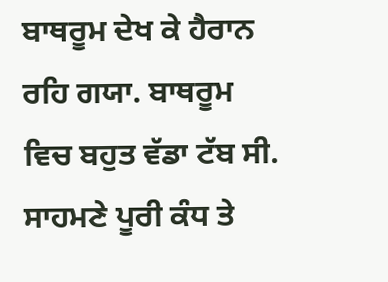ਬਾਥਰੂਮ ਦੇਖ ਕੇ ਹੈਰਾਨ ਰਹਿ ਗਯਾ. ਬਾਥਰੂਮ ਵਿਚ ਬਹੁਤ ਵੱਡਾ ਟੱਬ ਸੀ. ਸਾਹਮਣੇ ਪੂਰੀ ਕੰਧ ਤੇ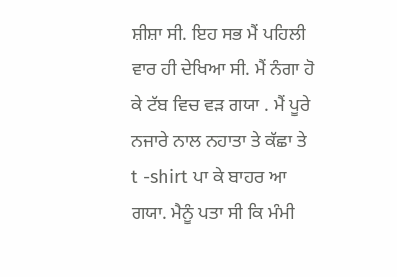ਸ਼ੀਸ਼ਾ ਸੀ. ਇਹ ਸਭ ਮੈਂ ਪਹਿਲੀ ਵਾਰ ਹੀ ਦੇਖਿਆ ਸੀ. ਮੈਂ ਨੰਗਾ ਹੋ ਕੇ ਟੱਬ ਵਿਚ ਵੜ ਗਯਾ . ਮੈਂ ਪੂਰੇ ਨਜਾਰੇ ਨਾਲ ਨਹਾਤਾ ਤੇ ਕੱਛਾ ਤੇ t -shirt ਪਾ ਕੇ ਬਾਹਰ ਆ ਗਯਾ. ਮੈਨੂੰ ਪਤਾ ਸੀ ਕਿ ਮੰਮੀ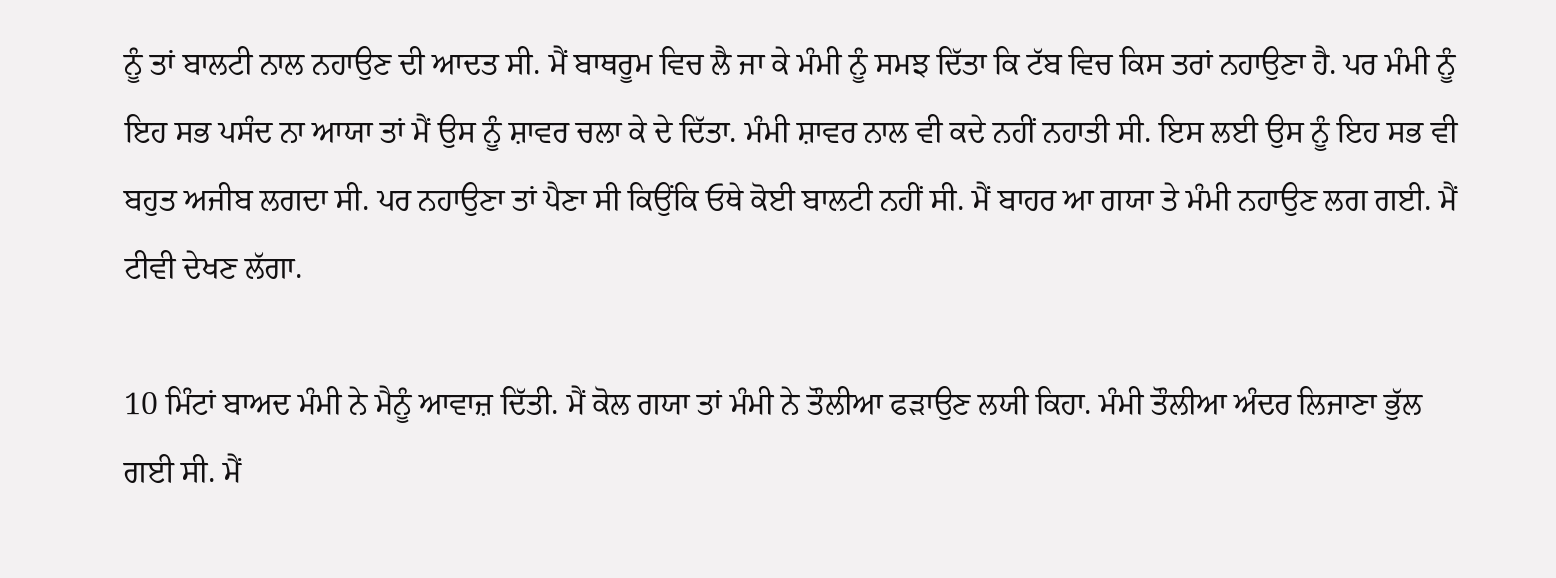ਨੂੰ ਤਾਂ ਬਾਲਟੀ ਨਾਲ ਨਹਾਉਣ ਦੀ ਆਦਤ ਸੀ. ਮੈਂ ਬਾਥਰੂਮ ਵਿਚ ਲੈ ਜਾ ਕੇ ਮੰਮੀ ਨੂੰ ਸਮਝ ਦਿੱਤਾ ਕਿ ਟੱਬ ਵਿਚ ਕਿਸ ਤਰਾਂ ਨਹਾਉਣਾ ਹੈ. ਪਰ ਮੰਮੀ ਨੂੰ ਇਹ ਸਭ ਪਸੰਦ ਨਾ ਆਯਾ ਤਾਂ ਮੈਂ ਉਸ ਨੂੰ ਸ਼ਾਵਰ ਚਲਾ ਕੇ ਦੇ ਦਿੱਤਾ. ਮੰਮੀ ਸ਼ਾਵਰ ਨਾਲ ਵੀ ਕਦੇ ਨਹੀਂ ਨਹਾਤੀ ਸੀ. ਇਸ ਲਈ ਉਸ ਨੂੰ ਇਹ ਸਭ ਵੀ ਬਹੁਤ ਅਜੀਬ ਲਗਦਾ ਸੀ. ਪਰ ਨਹਾਉਣਾ ਤਾਂ ਪੈਣਾ ਸੀ ਕਿਉਂਕਿ ਓਥੇ ਕੋਈ ਬਾਲਟੀ ਨਹੀਂ ਸੀ. ਮੈਂ ਬਾਹਰ ਆ ਗਯਾ ਤੇ ਮੰਮੀ ਨਹਾਉਣ ਲਗ ਗਈ. ਮੈਂ ਟੀਵੀ ਦੇਖਣ ਲੱਗਾ.

10 ਮਿੰਟਾਂ ਬਾਅਦ ਮੰਮੀ ਨੇ ਮੈਨੂੰ ਆਵਾਜ਼ ਦਿੱਤੀ. ਮੈਂ ਕੋਲ ਗਯਾ ਤਾਂ ਮੰਮੀ ਨੇ ਤੌਲੀਆ ਫੜਾਉਣ ਲਯੀ ਕਿਹਾ. ਮੰਮੀ ਤੌਲੀਆ ਅੰਦਰ ਲਿਜਾਣਾ ਭੁੱਲ ਗਈ ਸੀ. ਮੈਂ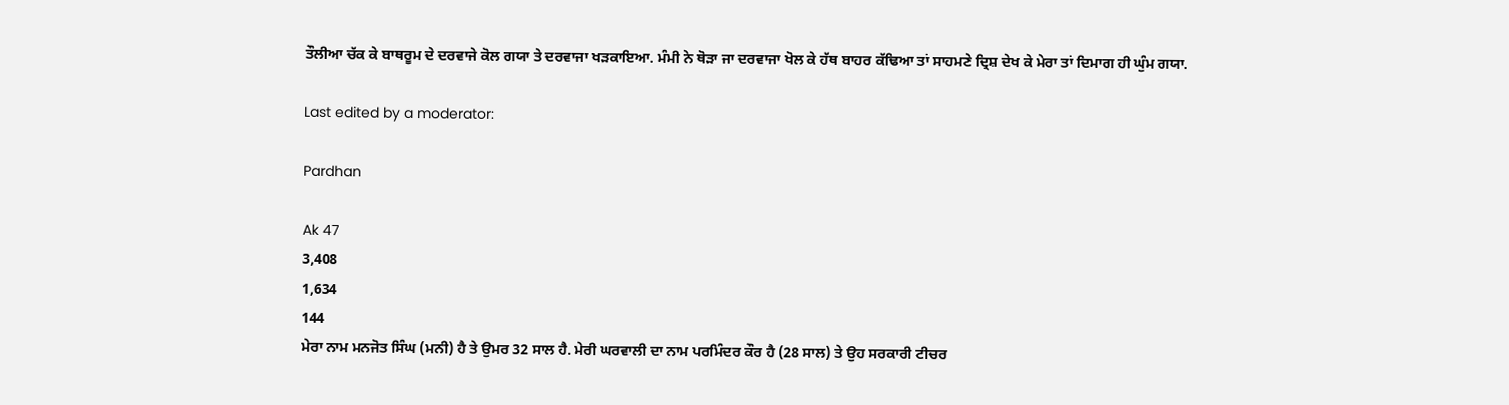ਤੌਲੀਆ ਚੱਕ ਕੇ ਬਾਥਰੂਮ ਦੇ ਦਰਵਾਜੇ ਕੋਲ ਗਯਾ ਤੇ ਦਰਵਾਜਾ ਖੜਕਾਇਆ. ਮੰਮੀ ਨੇ ਥੋੜਾ ਜਾ ਦਰਵਾਜਾ ਖੋਲ ਕੇ ਹੱਥ ਬਾਹਰ ਕੱਢਿਆ ਤਾਂ ਸਾਹਮਣੇ ਦ੍ਰਿਸ਼ ਦੇਖ ਕੇ ਮੇਰਾ ਤਾਂ ਦਿਮਾਗ ਹੀ ਘੁੰਮ ਗਯਾ.

Last edited by a moderator:

Pardhan

Ak 47
3,408
1,634
144
ਮੇਰਾ ਨਾਮ ਮਨਜੋਤ ਸਿੰਘ (ਮਨੀ) ਹੈ ਤੇ ਉਮਰ 32 ਸਾਲ ਹੈ. ਮੇਰੀ ਘਰਵਾਲੀ ਦਾ ਨਾਮ ਪਰਮਿੰਦਰ ਕੌਰ ਹੈ (28 ਸਾਲ) ਤੇ ਉਹ ਸਰਕਾਰੀ ਟੀਚਰ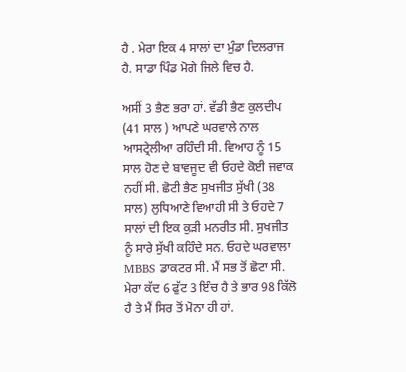ਹੈ . ਮੇਰਾ ਇਕ 4 ਸਾਲਾਂ ਦਾ ਮੁੰਡਾ ਦਿਲਰਾਜ ਹੈ. ਸਾਡਾ ਪਿੰਡ ਮੋਗੇ ਜਿਲੇ ਵਿਚ ਹੈ.

ਅਸੀਂ 3 ਭੈਣ ਭਰਾ ਹਾਂ. ਵੱਡੀ ਭੈਣ ਕੁਲਦੀਪ (41 ਸਾਲ ) ਆਪਣੇ ਘਰਵਾਲੇ ਨਾਲ ਆਸਟ੍ਰੇਲੀਆ ਰਹਿੰਦੀ ਸੀ. ਵਿਆਹ ਨੂੰ 15 ਸਾਲ ਹੋਣ ਦੇ ਬਾਵਜੂਦ ਵੀ ਓਹਦੇ ਕੋਈ ਜਵਾਕ ਨਹੀਂ ਸੀ. ਛੋਟੀ ਭੈਣ ਸੁਖਜੀਤ ਸੁੱਖੀ (38 ਸਾਲ) ਲੁਧਿਆਣੇ ਵਿਆਹੀ ਸੀ ਤੇ ਓਹਦੇ 7 ਸਾਲਾਂ ਦੀ ਇਕ ਕੁੜੀ ਮਨਰੀਤ ਸੀ. ਸੁਖਜੀਤ ਨੂੰ ਸਾਰੇ ਸੁੱਖੀ ਕਹਿੰਦੇ ਸਨ. ਓਹਦੇ ਘਰਵਾਲਾ MBBS ਡਾਕਟਰ ਸੀ. ਮੈਂ ਸਭ ਤੋਂ ਛੋਟਾ ਸੀ. ਮੇਰਾ ਕੱਦ 6 ਫੁੱਟ 3 ਇੰਚ ਹੈ ਤੇ ਭਾਰ 98 ਕਿੱਲੋ ਹੈ ਤੇ ਮੈਂ ਸਿਰ ਤੋਂ ਮੋਨਾ ਹੀ ਹਾਂ.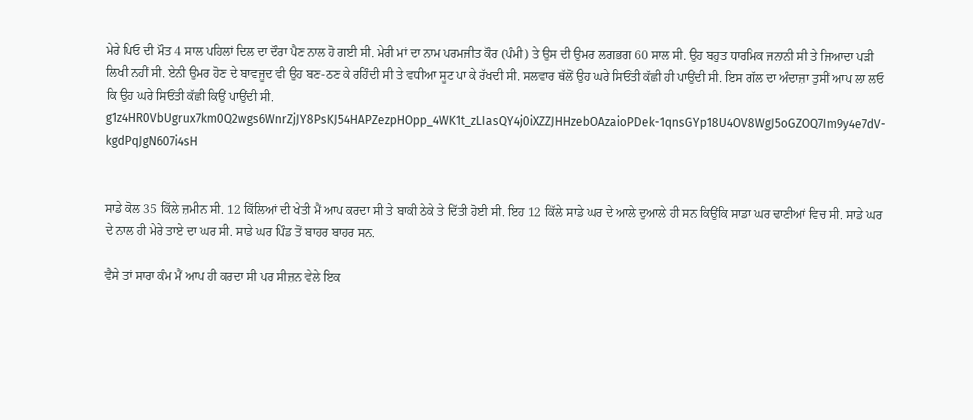ਮੇਰੇ ਪਿਓ ਦੀ ਮੌਤ 4 ਸਾਲ ਪਹਿਲਾਂ ਦਿਲ ਦਾ ਦੌਰਾ ਪੈਣ ਨਾਲ ਹੋ ਗਈ ਸੀ. ਮੇਰੀ ਮਾਂ ਦਾ ਨਾਮ ਪਰਮਜੀਤ ਕੌਰ (ਪੰਮੀ) ਤੇ ਉਸ ਦੀ ਉਮਰ ਲਗਭਗ 60 ਸਾਲ ਸੀ. ਉਹ ਬਹੁਤ ਧਾਰਮਿਕ ਜਨਾਨੀ ਸੀ ਤੇ ਜਿਆਦਾ ਪੜੀ ਲਿਖੀ ਨਹੀਂ ਸੀ. ਏਨੀ ਉਮਰ ਹੋਣ ਦੇ ਬਾਵਜੂਦ ਵੀ ਉਹ ਬਣ-ਠਣ ਕੇ ਰਹਿੰਦੀ ਸੀ ਤੇ ਵਧੀਆ ਸੂਟ ਪਾ ਕੇ ਰੱਖਦੀ ਸੀ. ਸਲਵਾਰ ਥੱਲੋਂ ਉਹ ਘਰੇ ਸਿਓਂਤੀ ਕੱਛੀ ਹੀ ਪਾਉਂਦੀ ਸੀ. ਇਸ ਗੱਲ ਦਾ ਅੰਦਾਜ਼ਾ ਤੁਸੀਂ ਆਪ ਲਾ ਲਓ ਕਿ ਉਹ ਘਰੇ ਸਿਓਂਤੀ ਕੱਛੀ ਕਿਉਂ ਪਾਉਂਦੀ ਸੀ.
g1z4HR0VbUgrux7km0Q2wgs6WnrZjJY8PsKJ54HAPZezpHOpp_4WK1t_zLIasQY4j0iXZZJHHzebOAzaioPDek-1qnsGYp18U4OV8WgJ5oGZOQ7Im9y4e7dV-kgdPqJgN607i4sH


ਸਾਡੇ ਕੋਲ 35 ਕਿੱਲੇ ਜ਼ਮੀਨ ਸੀ. 12 ਕਿੱਲਿਆਂ ਦੀ ਖੇਤੀ ਮੈਂ ਆਪ ਕਰਦਾ ਸੀ ਤੇ ਬਾਕੀ ਠੇਕੇ ਤੇ ਦਿੱਤੀ ਹੋਈ ਸੀ. ਇਹ 12 ਕਿੱਲੇ ਸਾਡੇ ਘਰ ਦੇ ਆਲੇ ਦੁਆਲੇ ਹੀ ਸਨ ਕਿਉਂਕਿ ਸਾਡਾ ਘਰ ਢਾਣੀਆਂ ਵਿਚ ਸੀ. ਸਾਡੇ ਘਰ ਦੇ ਨਾਲ ਹੀ ਮੇਰੇ ਤਾਏ ਦਾ ਘਰ ਸੀ. ਸਾਡੇ ਘਰ ਪਿੰਡ ਤੋਂ ਬਾਹਰ ਬਾਹਰ ਸਨ.

ਵੈਸੇ ਤਾਂ ਸਾਰਾ ਕੰਮ ਮੈਂ ਆਪ ਹੀ ਕਰਦਾ ਸੀ ਪਰ ਸੀਜ਼ਨ ਵੇਲੇ ਇਕ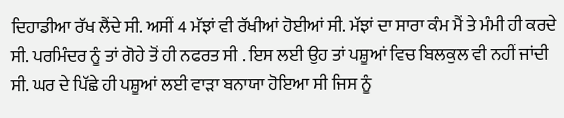ਦਿਹਾਡੀਆ ਰੱਖ ਲੈਂਦੇ ਸੀ. ਅਸੀਂ 4 ਮੱਝਾਂ ਵੀ ਰੱਖੀਆਂ ਹੋਈਆਂ ਸੀ. ਮੱਝਾਂ ਦਾ ਸਾਰਾ ਕੰਮ ਮੈਂ ਤੇ ਮੰਮੀ ਹੀ ਕਰਦੇ ਸੀ. ਪਰਮਿੰਦਰ ਨੂੰ ਤਾਂ ਗੋਹੇ ਤੋਂ ਹੀ ਨਫਰਤ ਸੀ . ਇਸ ਲਈ ਉਹ ਤਾਂ ਪਸ਼ੂਆਂ ਵਿਚ ਬਿਲਕੁਲ ਵੀ ਨਹੀਂ ਜਾਂਦੀ ਸੀ. ਘਰ ਦੇ ਪਿੱਛੇ ਹੀ ਪਸ਼ੂਆਂ ਲਈ ਵਾੜਾ ਬਨਾਯਾ ਹੋਇਆ ਸੀ ਜਿਸ ਨੂੰ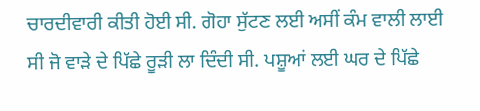ਚਾਰਦੀਵਾਰੀ ਕੀਤੀ ਹੋਈ ਸੀ. ਗੋਹਾ ਸੁੱਟਣ ਲਈ ਅਸੀਂ ਕੰਮ ਵਾਲੀ ਲਾਈ ਸੀ ਜੋ ਵਾੜੇ ਦੇ ਪਿੱਛੇ ਰੂੜੀ ਲਾ ਦਿੰਦੀ ਸੀ. ਪਸ਼ੂਆਂ ਲਈ ਘਰ ਦੇ ਪਿੱਛੇ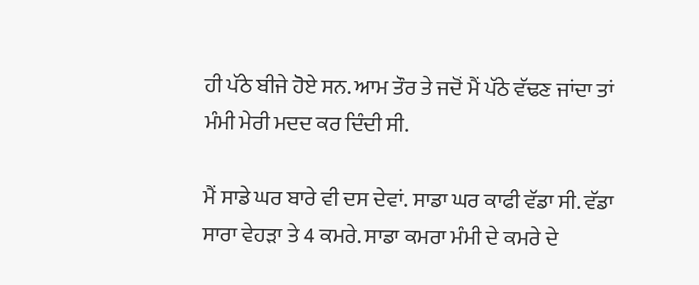ਹੀ ਪੱਠੇ ਬੀਜੇ ਹੋਏ ਸਨ. ਆਮ ਤੌਰ ਤੇ ਜਦੋਂ ਮੈਂ ਪੱਠੇ ਵੱਢਣ ਜਾਂਦਾ ਤਾਂ ਮੰਮੀ ਮੇਰੀ ਮਦਦ ਕਰ ਦਿੰਦੀ ਸੀ.

ਮੈਂ ਸਾਡੇ ਘਰ ਬਾਰੇ ਵੀ ਦਸ ਦੇਵਾਂ. ਸਾਡਾ ਘਰ ਕਾਫੀ ਵੱਡਾ ਸੀ. ਵੱਡਾ ਸਾਰਾ ਵੇਹੜਾ ਤੇ 4 ਕਮਰੇ. ਸਾਡਾ ਕਮਰਾ ਮੰਮੀ ਦੇ ਕਮਰੇ ਦੇ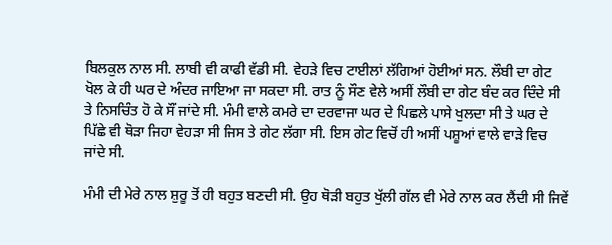ਬਿਲਕੁਲ ਨਾਲ ਸੀ. ਲਾਬੀ ਵੀ ਕਾਫੀ ਵੱਡੀ ਸੀ. ਵੇਹੜੇ ਵਿਚ ਟਾਈਲਾਂ ਲੱਗਿਆਂ ਹੋਈਆਂ ਸਨ. ਲੌਬੀ ਦਾ ਗੇਟ ਖੋਲ ਕੇ ਹੀ ਘਰ ਦੇ ਅੰਦਰ ਜਾਇਆ ਜਾ ਸਕਦਾ ਸੀ. ਰਾਤ ਨੂੰ ਸੌਣ ਵੇਲੇ ਅਸੀਂ ਲੌਬੀ ਦਾ ਗੇਟ ਬੰਦ ਕਰ ਦਿੰਦੇ ਸੀ ਤੇ ਨਿਸਚਿੰਤ ਹੋ ਕੇ ਸੌਂ ਜਾਂਦੇ ਸੀ. ਮੰਮੀ ਵਾਲੇ ਕਮਰੇ ਦਾ ਦਰਵਾਜਾ ਘਰ ਦੇ ਪਿਛਲੇ ਪਾਸੇ ਖੁਲਦਾ ਸੀ ਤੇ ਘਰ ਦੇ ਪਿੱਛੇ ਵੀ ਥੋੜਾ ਜਿਹਾ ਵੇਹੜਾ ਸੀ ਜਿਸ ਤੇ ਗੇਟ ਲੱਗਾ ਸੀ. ਇਸ ਗੇਟ ਵਿਚੋਂ ਹੀ ਅਸੀਂ ਪਸ਼ੂਆਂ ਵਾਲੇ ਵਾੜੇ ਵਿਚ ਜਾਂਦੇ ਸੀ.

ਮੰਮੀ ਦੀ ਮੇਰੇ ਨਾਲ ਸ਼ੁਰੂ ਤੋਂ ਹੀ ਬਹੁਤ ਬਣਦੀ ਸੀ. ਉਹ ਥੋੜੀ ਬਹੁਤ ਖੁੱਲੀ ਗੱਲ ਵੀ ਮੇਰੇ ਨਾਲ ਕਰ ਲੈਂਦੀ ਸੀ ਜਿਵੇਂ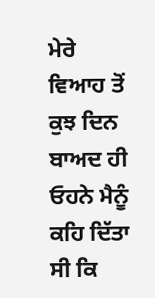ਮੇਰੇ ਵਿਆਹ ਤੋਂ ਕੁਝ ਦਿਨ ਬਾਅਦ ਹੀ ਓਹਨੇ ਮੈਨੂੰ ਕਹਿ ਦਿੱਤਾ ਸੀ ਕਿ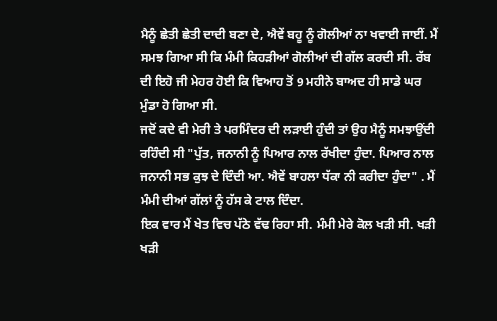ਮੈਨੂੰ ਛੇਤੀ ਛੇਤੀ ਦਾਦੀ ਬਣਾ ਦੇ, ਐਵੇਂ ਬਹੂ ਨੂੰ ਗੋਲੀਆਂ ਨਾ ਖਵਾਈ ਜਾਈਂ. ਮੈਂ ਸਮਝ ਗਿਆ ਸੀ ਕਿ ਮੰਮੀ ਕਿਹੜੀਆਂ ਗੋਲੀਆਂ ਦੀ ਗੱਲ ਕਰਦੀ ਸੀ. ਰੱਬ ਦੀ ਇਹੋ ਜੀ ਮੇਹਰ ਹੋਈ ਕਿ ਵਿਆਹ ਤੋਂ 9 ਮਹੀਨੇ ਬਾਅਦ ਹੀ ਸਾਡੇ ਘਰ ਮੁੰਡਾ ਹੋ ਗਿਆ ਸੀ.
ਜਦੋਂ ਕਦੇ ਵੀ ਮੇਰੀ ਤੇ ਪਰਮਿੰਦਰ ਦੀ ਲੜਾਈ ਹੁੰਦੀ ਤਾਂ ਉਹ ਮੈਨੂੰ ਸਮਝਾਉਂਦੀ ਰਹਿੰਦੀ ਸੀ "ਪੁੱਤ, ਜਨਾਨੀ ਨੂੰ ਪਿਆਰ ਨਾਲ ਰੱਖੀਦਾ ਹੁੰਦਾ. ਪਿਆਰ ਨਾਲ ਜਨਾਨੀ ਸਭ ਕੁਝ ਦੇ ਦਿੰਦੀ ਆ. ਐਵੇਂ ਬਾਹਲਾ ਧੱਕਾ ਨੀ ਕਰੀਦਾ ਹੁੰਦਾ" . ਮੈਂ ਮੰਮੀ ਦੀਆਂ ਗੱਲਾਂ ਨੂੰ ਹੱਸ ਕੇ ਟਾਲ ਦਿੰਦਾ.
ਇਕ ਵਾਰ ਮੈਂ ਖੇਤ ਵਿਚ ਪੱਠੇ ਵੱਢ ਰਿਹਾ ਸੀ. ਮੰਮੀ ਮੇਰੇ ਕੋਲ ਖੜੀ ਸੀ. ਖੜੀ ਖੜੀ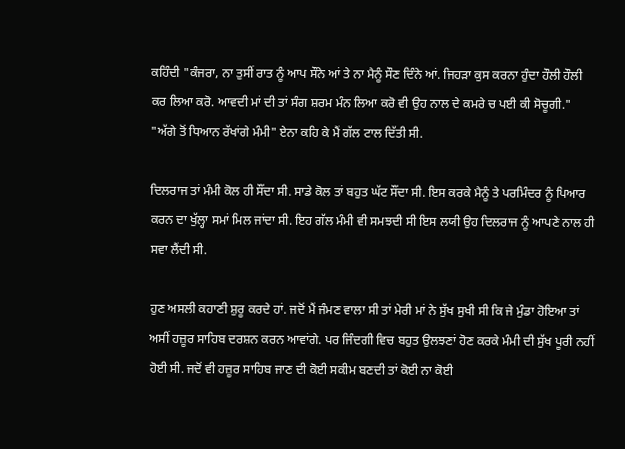ਕਹਿੰਦੀ "ਕੰਜਰਾ, ਨਾ ਤੁਸੀਂ ਰਾਤ ਨੂੰ ਆਪ ਸੌਨੇ ਆਂ ਤੇ ਨਾ ਮੈਨੂੰ ਸੌਣ ਦਿੰਨੇ ਆਂ. ਜਿਹੜਾ ਕੁਸ ਕਰਨਾ ਹੁੰਦਾ ਹੌਲੀ ਹੌਲੀ ਕਰ ਲਿਆ ਕਰੋ. ਆਵਦੀ ਮਾਂ ਦੀ ਤਾਂ ਸੰਗ ਸ਼ਰਮ ਮੰਨ ਲਿਆ ਕਰੋ ਵੀ ਉਹ ਨਾਲ ਦੇ ਕਮਰੇ ਚ ਪਈ ਕੀ ਸੋਚੂਗੀ."
"ਅੱਗੇ ਤੋਂ ਧਿਆਨ ਰੱਖਾਂਗੇ ਮੰਮੀ" ਏਨਾ ਕਹਿ ਕੇ ਮੈਂ ਗੱਲ ਟਾਲ ਦਿੱਤੀ ਸੀ.

ਦਿਲਰਾਜ ਤਾਂ ਮੰਮੀ ਕੋਲ ਹੀ ਸੌਂਦਾ ਸੀ. ਸਾਡੇ ਕੋਲ ਤਾਂ ਬਹੁਤ ਘੱਟ ਸੌਂਦਾ ਸੀ. ਇਸ ਕਰਕੇ ਮੈਨੂੰ ਤੇ ਪਰਮਿੰਦਰ ਨੂੰ ਪਿਆਰ ਕਰਨ ਦਾ ਖੁੱਲ੍ਹਾ ਸਮਾਂ ਮਿਲ ਜਾਂਦਾ ਸੀ. ਇਹ ਗੱਲ ਮੰਮੀ ਵੀ ਸਮਝਦੀ ਸੀ ਇਸ ਲਯੀ ਉਹ ਦਿਲਰਾਜ ਨੂੰ ਆਪਣੇ ਨਾਲ ਹੀ ਸਵਾ ਲੈਂਦੀ ਸੀ.

ਹੁਣ ਅਸਲੀ ਕਹਾਣੀ ਸ਼ੁਰੂ ਕਰਦੇ ਹਾਂ. ਜਦੋਂ ਮੈਂ ਜੰਮਣ ਵਾਲਾ ਸੀ ਤਾਂ ਮੇਰੀ ਮਾਂ ਨੇ ਸੁੱਖ ਸੁਖੀ ਸੀ ਕਿ ਜੇ ਮੁੰਡਾ ਹੋਇਆ ਤਾਂ ਅਸੀਂ ਹਜ਼ੂਰ ਸਾਹਿਬ ਦਰਸ਼ਨ ਕਰਨ ਆਵਾਂਗੇ. ਪਰ ਜਿੰਦਗੀ ਵਿਚ ਬਹੁਤ ਉਲਝਣਾਂ ਹੋਣ ਕਰਕੇ ਮੰਮੀ ਦੀ ਸੁੱਖ ਪੂਰੀ ਨਹੀਂ ਹੋਈ ਸੀ. ਜਦੋਂ ਵੀ ਹਜ਼ੂਰ ਸਾਹਿਬ ਜਾਣ ਦੀ ਕੋਈ ਸਕੀਮ ਬਣਦੀ ਤਾਂ ਕੋਈ ਨਾ ਕੋਈ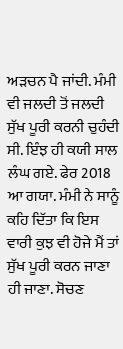ਅੜਚਨ ਪੈ ਜਾਂਦੀ. ਮੰਮੀ ਵੀ ਜਲਦੀ ਤੋਂ ਜਲਦੀ ਸੁੱਖ ਪੂਰੀ ਕਰਨੀ ਚੁਹੰਦੀ ਸੀ. ਇੰਝ ਹੀ ਕਯੀ ਸਾਲ ਲੰਘ ਗਏ. ਫੇਰ 2018 ਆ ਗਯਾ. ਮੰਮੀ ਨੇ ਸਾਨੂੰ ਕਹਿ ਦਿੱਤਾ ਕਿ ਇਸ ਵਾਰੀ ਕੁਝ ਵੀ ਹੋਜੇ ਮੈਂ ਤਾਂ ਸੁੱਖ ਪੂਰੀ ਕਰਨ ਜਾਣਾ ਹੀ ਜਾਣਾ. ਸੋਚਣ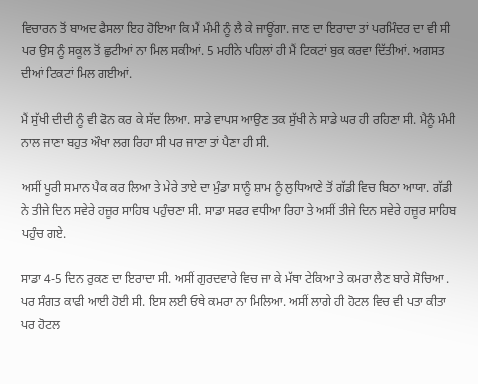ਵਿਚਾਰਨ ਤੋਂ ਬਾਅਦ ਫੈਸਲਾ ਇਹ ਹੋਇਆ ਕਿ ਮੈਂ ਮੰਮੀ ਨੂੰ ਲੈ ਕੇ ਜਾਊਂਗਾ. ਜਾਣ ਦਾ ਇਰਾਦਾ ਤਾਂ ਪਰਮਿੰਦਰ ਦਾ ਵੀ ਸੀ ਪਰ ਉਸ ਨੂੰ ਸਕੂਲ ਤੋਂ ਛੁਟੀਆਂ ਨਾ ਮਿਲ ਸਕੀਆਂ. 5 ਮਹੀਨੇ ਪਹਿਲਾਂ ਹੀ ਮੈਂ ਟਿਕਟਾਂ ਬੁਕ ਕਰਵਾ ਦਿੱਤੀਆਂ. ਅਗਸਤ ਦੀਆਂ ਟਿਕਟਾਂ ਮਿਲ ਗਈਆਂ.

ਮੈਂ ਸੁੱਖੀ ਦੀਦੀ ਨੂੰ ਵੀ ਫੋਨ ਕਰ ਕੇ ਸੱਦ ਲਿਆ. ਸਾਡੇ ਵਾਪਸ ਆਉਣ ਤਕ ਸੁੱਖੀ ਨੇ ਸਾਡੇ ਘਰ ਹੀ ਰਹਿਣਾ ਸੀ. ਮੈਨੂੰ ਮੰਮੀ ਨਾਲ ਜਾਣਾ ਬਹੁਤ ਔਖਾ ਲਗ ਰਿਹਾ ਸੀ ਪਰ ਜਾਣਾ ਤਾਂ ਪੈਣਾ ਹੀ ਸੀ.

ਅਸੀਂ ਪੂਰੀ ਸਮਾਨ ਪੈਕ ਕਰ ਲਿਆ ਤੇ ਮੇਰੇ ਤਾਏ ਦਾ ਮੁੰਡਾ ਸਾਨੂੰ ਸ਼ਾਮ ਨੂੰ ਲੁਧਿਆਣੇ ਤੋਂ ਗੱਡੀ ਵਿਚ ਬਿਠਾ ਆਯਾ. ਗੱਡੀ ਨੇ ਤੀਜੇ ਦਿਨ ਸਵੇਰੇ ਹਜ਼ੂਰ ਸਾਹਿਬ ਪਹੁੰਚਣਾ ਸੀ. ਸਾਡਾ ਸਫਰ ਵਧੀਆ ਰਿਹਾ ਤੇ ਅਸੀਂ ਤੀਜੇ ਦਿਨ ਸਵੇਰੇ ਹਜ਼ੂਰ ਸਾਹਿਬ ਪਹੁੰਚ ਗਏ.

ਸਾਡਾ 4-5 ਦਿਨ ਰੁਕਣ ਦਾ ਇਰਾਦਾ ਸੀ. ਅਸੀਂ ਗੁਰਦਵਾਰੇ ਵਿਚ ਜਾ ਕੇ ਮੱਥਾ ਟੇਕਿਆ ਤੇ ਕਮਰਾ ਲੈਣ ਬਾਰੇ ਸੋਚਿਆ . ਪਰ ਸੰਗਤ ਕਾਫੀ ਆਈ ਹੋਈ ਸੀ. ਇਸ ਲਈ ਓਥੇ ਕਮਰਾ ਨਾ ਮਿਲਿਆ. ਅਸੀਂ ਲਾਗੇ ਹੀ ਹੋਟਲ ਵਿਚ ਵੀ ਪਤਾ ਕੀਤਾ ਪਰ ਹੋਟਲ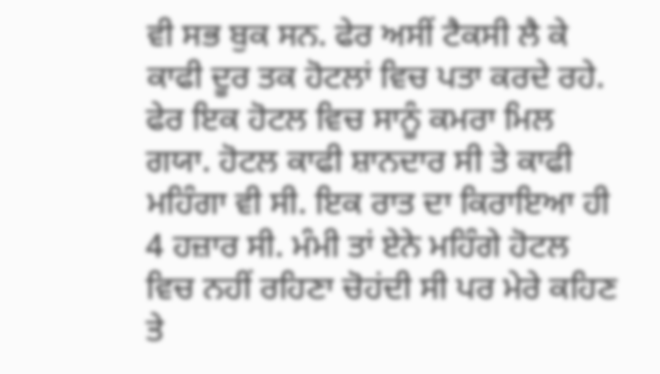ਵੀ ਸਭ ਬੁਕ ਸਨ. ਫੇਰ ਅਸੀਂ ਟੈਕਸੀ ਲੈ ਕੇ ਕਾਫੀ ਦੂਰ ਤਕ ਹੋਟਲਾਂ ਵਿਚ ਪਤਾ ਕਰਦੇ ਰਹੇ. ਫੇਰ ਇਕ ਹੋਟਲ ਵਿਚ ਸਾਨੂੰ ਕਮਰਾ ਮਿਲ ਗਯਾ. ਹੋਟਲ ਕਾਫੀ ਸ਼ਾਨਦਾਰ ਸੀ ਤੇ ਕਾਫੀ ਮਹਿੰਗਾ ਵੀ ਸੀ. ਇਕ ਰਾਤ ਦਾ ਕਿਰਾਇਆ ਹੀ 4 ਹਜ਼ਾਰ ਸੀ. ਮੰਮੀ ਤਾਂ ਏਨੇ ਮਹਿੰਗੇ ਹੋਟਲ ਵਿਚ ਨਹੀਂ ਰਹਿਣਾ ਚੋਹਂਦੀ ਸੀ ਪਰ ਮੇਰੇ ਕਹਿਣ ਤੇ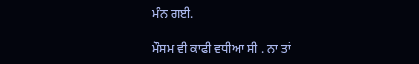ਮੰਨ ਗਈ.

ਮੌਸਮ ਵੀ ਕਾਫੀ ਵਧੀਆ ਸੀ . ਨਾ ਤਾਂ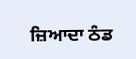ਜ਼ਿਆਦਾ ਠੰਡ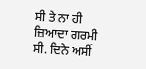ਸੀ ਤੇ ਨਾ ਹੀ ਜ਼ਿਆਦਾ ਗਰਮੀ ਸੀ. ਦਿਨੇ ਅਸੀਂ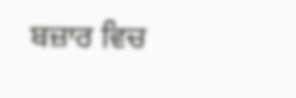ਬਜ਼ਾਰ ਵਿਚ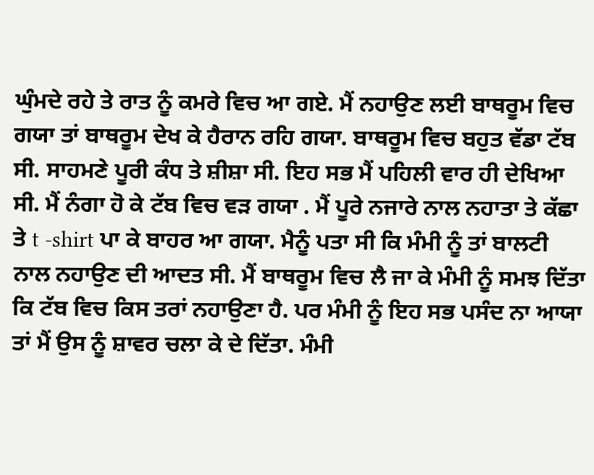ਘੁੰਮਦੇ ਰਹੇ ਤੇ ਰਾਤ ਨੂੰ ਕਮਰੇ ਵਿਚ ਆ ਗਏ. ਮੈਂ ਨਹਾਉਣ ਲਈ ਬਾਥਰੂਮ ਵਿਚ ਗਯਾ ਤਾਂ ਬਾਥਰੂਮ ਦੇਖ ਕੇ ਹੈਰਾਨ ਰਹਿ ਗਯਾ. ਬਾਥਰੂਮ ਵਿਚ ਬਹੁਤ ਵੱਡਾ ਟੱਬ ਸੀ. ਸਾਹਮਣੇ ਪੂਰੀ ਕੰਧ ਤੇ ਸ਼ੀਸ਼ਾ ਸੀ. ਇਹ ਸਭ ਮੈਂ ਪਹਿਲੀ ਵਾਰ ਹੀ ਦੇਖਿਆ ਸੀ. ਮੈਂ ਨੰਗਾ ਹੋ ਕੇ ਟੱਬ ਵਿਚ ਵੜ ਗਯਾ . ਮੈਂ ਪੂਰੇ ਨਜਾਰੇ ਨਾਲ ਨਹਾਤਾ ਤੇ ਕੱਛਾ ਤੇ t -shirt ਪਾ ਕੇ ਬਾਹਰ ਆ ਗਯਾ. ਮੈਨੂੰ ਪਤਾ ਸੀ ਕਿ ਮੰਮੀ ਨੂੰ ਤਾਂ ਬਾਲਟੀ ਨਾਲ ਨਹਾਉਣ ਦੀ ਆਦਤ ਸੀ. ਮੈਂ ਬਾਥਰੂਮ ਵਿਚ ਲੈ ਜਾ ਕੇ ਮੰਮੀ ਨੂੰ ਸਮਝ ਦਿੱਤਾ ਕਿ ਟੱਬ ਵਿਚ ਕਿਸ ਤਰਾਂ ਨਹਾਉਣਾ ਹੈ. ਪਰ ਮੰਮੀ ਨੂੰ ਇਹ ਸਭ ਪਸੰਦ ਨਾ ਆਯਾ ਤਾਂ ਮੈਂ ਉਸ ਨੂੰ ਸ਼ਾਵਰ ਚਲਾ ਕੇ ਦੇ ਦਿੱਤਾ. ਮੰਮੀ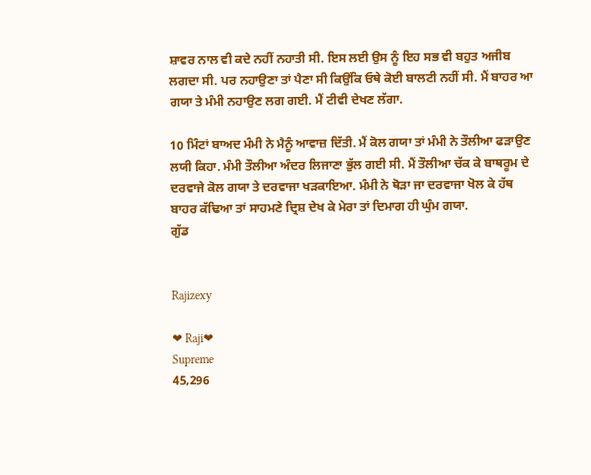ਸ਼ਾਵਰ ਨਾਲ ਵੀ ਕਦੇ ਨਹੀਂ ਨਹਾਤੀ ਸੀ. ਇਸ ਲਈ ਉਸ ਨੂੰ ਇਹ ਸਭ ਵੀ ਬਹੁਤ ਅਜੀਬ ਲਗਦਾ ਸੀ. ਪਰ ਨਹਾਉਣਾ ਤਾਂ ਪੈਣਾ ਸੀ ਕਿਉਂਕਿ ਓਥੇ ਕੋਈ ਬਾਲਟੀ ਨਹੀਂ ਸੀ. ਮੈਂ ਬਾਹਰ ਆ ਗਯਾ ਤੇ ਮੰਮੀ ਨਹਾਉਣ ਲਗ ਗਈ. ਮੈਂ ਟੀਵੀ ਦੇਖਣ ਲੱਗਾ.

10 ਮਿੰਟਾਂ ਬਾਅਦ ਮੰਮੀ ਨੇ ਮੈਨੂੰ ਆਵਾਜ਼ ਦਿੱਤੀ. ਮੈਂ ਕੋਲ ਗਯਾ ਤਾਂ ਮੰਮੀ ਨੇ ਤੌਲੀਆ ਫੜਾਉਣ ਲਯੀ ਕਿਹਾ. ਮੰਮੀ ਤੌਲੀਆ ਅੰਦਰ ਲਿਜਾਣਾ ਭੁੱਲ ਗਈ ਸੀ. ਮੈਂ ਤੌਲੀਆ ਚੱਕ ਕੇ ਬਾਥਰੂਮ ਦੇ ਦਰਵਾਜੇ ਕੋਲ ਗਯਾ ਤੇ ਦਰਵਾਜਾ ਖੜਕਾਇਆ. ਮੰਮੀ ਨੇ ਥੋੜਾ ਜਾ ਦਰਵਾਜਾ ਖੋਲ ਕੇ ਹੱਥ ਬਾਹਰ ਕੱਢਿਆ ਤਾਂ ਸਾਹਮਣੇ ਦ੍ਰਿਸ਼ ਦੇਖ ਕੇ ਮੇਰਾ ਤਾਂ ਦਿਮਾਗ ਹੀ ਘੁੰਮ ਗਯਾ.
ਗੁੱਡ


Rajizexy

❤ Raji❤
Supreme
45,296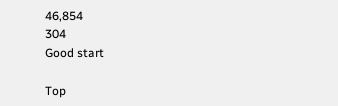46,854
304
Good start

Top